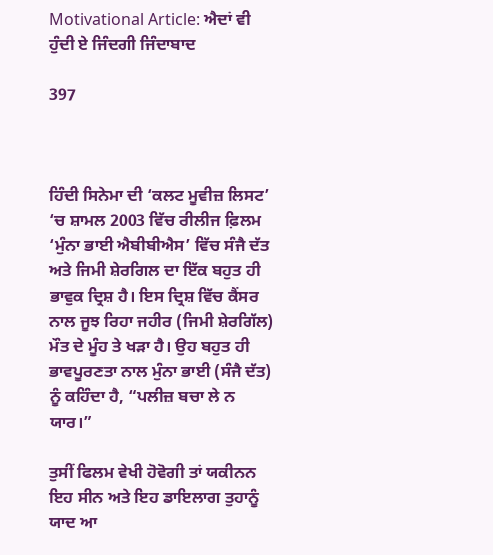Motivational Article: ਐਦਾਂ ਵੀ ਹੁੰਦੀ ਏ ਜਿੰਦਗੀ ਜਿੰਦਾਬਾਦ

397



ਹਿੰਦੀ ਸਿਨੇਮਾ ਦੀ ‘ਕਲਟ ਮੂਵੀਜ਼ ਲਿਸਟ’ ‘ਚ ਸ਼ਾਮਲ 2003 ਵਿੱਚ ਰੀਲੀਜ ਫ਼ਿਲਮ ‘ਮੁੰਨਾ ਭਾਈ ਐਬੀਬੀਐਸ’ ਵਿੱਚ ਸੰਜੈ ਦੱਤ ਅਤੇ ਜਿਮੀ ਸ਼ੇਰਗਿਲ ਦਾ ਇੱਕ ਬਹੁਤ ਹੀ ਭਾਵੁਕ ਦ੍ਰਿਸ਼ ਹੈ। ਇਸ ਦ੍ਰਿਸ਼ ਵਿੱਚ ਕੈਂਸਰ ਨਾਲ ਜੂਝ ਰਿਹਾ ਜਹੀਰ (ਜਿਮੀ ਸ਼ੇਰਗਿੱਲ) ਮੌਤ ਦੇ ਮੂੰਹ ਤੇ ਖੜਾ ਹੈ। ਉਹ ਬਹੁਤ ਹੀ ਭਾਵਪੂਰਣਤਾ ਨਾਲ ਮੁੰਨਾ ਭਾਈ (ਸੰਜੈ ਦੱਤ) ਨੂੰ ਕਹਿੰਦਾ ਹੈ, “ਪਲੀਜ਼ ਬਚਾ ਲੇ ਨ ਯਾਰ।”

ਤੁਸੀਂ ਫਿਲਮ ਵੇਖੀ ਹੋਵੋਗੀ ਤਾਂ ਯਕੀਨਨ ਇਹ ਸੀਨ ਅਤੇ ਇਹ ਡਾਇਲਾਗ ਤੁਹਾਨੂੰ ਯਾਦ ਆ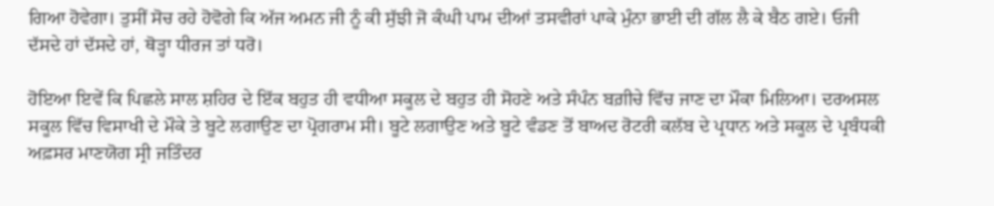ਗਿਆ ਹੋਵੇਗਾ। ਤੁਸੀਂ ਸੋਚ ਰਹੇ ਹੋਵੋਗੇ ਕਿ ਅੱਜ ਅਮਨ ਜੀ ਨੂੰ ਕੀ ਸੁੱਝੀ ਜੋ ਕੰਘੀ ਪਾਮ ਦੀਆਂ ਤਸਵੀਰਾਂ ਪਾਕੇ ਮੁੰਨਾ ਭਾਈ ਦੀ ਗੱਲ ਲੈ ਕੇ ਬੈਠ ਗਏ। ਓਜੀ ਦੱਸਦੇ ਹਾਂ ਦੱਸਦੇ ਹਾਂ, ਥੋੜ੍ਹਾ ਧੀਰਜ ਤਾਂ ਧਰੋ।

ਹੋਇਆ ਇਵੇਂ ਕਿ ਪਿਛਲੇ ਸਾਲ ਸ਼ਹਿਰ ਦੇ ਇੱਕ ਬਹੁਤ ਹੀ ਵਧੀਆ ਸਕੂਲ ਦੇ ਬਹੁਤ ਹੀ ਸੋਹਣੇ ਅਤੇ ਸੰਪੰਨ ਬਗ਼ੀਚੇ ਵਿੱਚ ਜਾਣ ਦਾ ਮੌਕਾ ਮਿਲਿਆ। ਦਰਅਸਲ ਸਕੂਲ ਵਿੱਚ ਵਿਸਾਖੀ ਦੇ ਮੌਕੇ ਤੇ ਬੂਟੇ ਲਗਾਉਣ ਦਾ ਪ੍ਰੋਗਰਾਮ ਸੀ। ਬੂਟੇ ਲਗਾਉਣ ਅਤੇ ਬੂਟੇ ਵੰਡਣ ਤੋਂ ਬਾਅਦ ਰੋਟਰੀ ਕਲੱਬ ਦੇ ਪ੍ਰਧਾਨ ਅਤੇ ਸਕੂਲ ਦੇ ਪ੍ਰਬੰਧਕੀ ਅਫ਼ਸਰ ਮਾਣਯੋਗ ਸ੍ਰੀ ਜਤਿੰਦਰ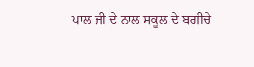ਪਾਲ ਜੀ ਦੇ ਨਾਲ ਸਕੂਲ ਦੇ ਬਗੀਚੇ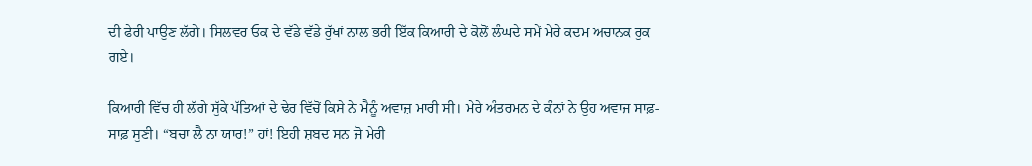ਦੀ ਫੇਰੀ ਪਾਉਣ ਲੱਗੇ। ਸਿਲਵਰ ਓਕ ਦੇ ਵੱਡੇ ਵੱਡੇ ਰੁੱਖਾਂ ਨਾਲ ਭਰੀ ਇੱਕ ਕਿਆਰੀ ਦੇ ਕੋਲੋਂ ਲੰਘਦੇ ਸਮੇਂ ਮੇਰੇ ਕਦਮ ਅਚਾਨਕ ਰੁਕ ਗਏ।

ਕਿਆਰੀ ਵਿੱਚ ਹੀ ਲੱਗੇ ਸੁੱਕੇ ਪੱਤਿਆਂ ਦੇ ਢੇਰ ਵਿੱਚੋਂ ਕਿਸੇ ਨੇ ਮੈਨੂੰ ਅਵਾਜ਼ ਮਾਰੀ ਸੀ। ਮੇਰੇ ਅੰਤਰਮਨ ਦੇ ਕੰਨਾਂ ਨੇ ਉਹ ਅਵਾਜ ਸਾਫ਼-ਸਾਫ਼ ਸੁਣੀ। “ਬਚਾ ਲੈ ਨਾ ਯਾਰ!” ਹਾਂ! ਇਹੀ ਸ਼ਬਦ ਸਨ ਜੋ ਮੇਰੀ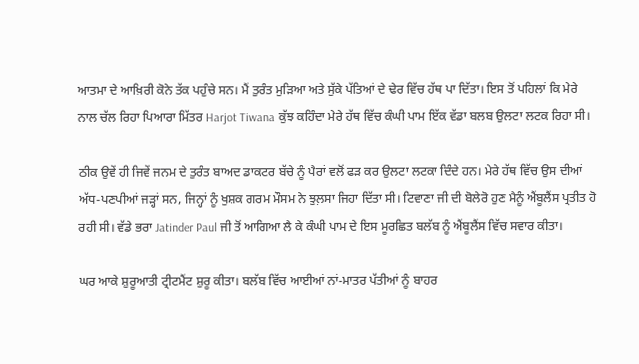ਆਤਮਾ ਦੇ ਆਖ਼ਿਰੀ ਕੋਨੇ ਤੱਕ ਪਹੁੰਚੇ ਸਨ। ਮੈਂ ਤੁਰੰਤ ਮੁੜਿਆ ਅਤੇ ਸੁੱਕੇ ਪੱਤਿਆਂ ਦੇ ਢੇਰ ਵਿੱਚ ਹੱਥ ਪਾ ਦਿੱਤਾ। ਇਸ ਤੋਂ ਪਹਿਲਾਂ ਕਿ ਮੇਰੇ ਨਾਲ ਚੱਲ ਰਿਹਾ ਪਿਆਰਾ ਮਿੱਤਰ Harjot Tiwana ਕੁੱਝ ਕਹਿੰਦਾ ਮੇਰੇ ਹੱਥ ਵਿੱਚ ਕੰਘੀ ਪਾਮ ਇੱਕ ਵੱਡਾ ਬਲਬ ਉਲਟਾ ਲਟਕ ਰਿਹਾ ਸੀ।

ਠੀਕ ਉਵੇਂ ਹੀ ਜਿਵੇਂ ਜਨਮ ਦੇ ਤੁਰੰਤ ਬਾਅਦ ਡਾਕਟਰ ਬੱਚੇ ਨੂੰ ਪੈਰਾਂ ਵਲੋਂ ਫੜ ਕਰ ਉਲਟਾ ਲਟਕਾ ਦਿੰਦੇ ਹਨ। ਮੇਰੇ ਹੱਥ ਵਿੱਚ ਉਸ ਦੀਆਂ ਅੱਧ-ਪਣਪੀਆਂ ਜੜ੍ਹਾਂ ਸਨ, ਜਿਨ੍ਹਾਂ ਨੂੰ ਖੁਸ਼ਕ ਗਰਮ ਮੌਸਮ ਨੇ ਝੁਲ਼ਸਾ ਜਿਹਾ ਦਿੱਤਾ ਸੀ। ਟਿਵਾਣਾ ਜੀ ਦੀ ਬੋਲੇਰੋ ਹੁਣ ਮੈਨੂੰ ਐਂਬੂਲੈਂਸ ਪ੍ਰਤੀਤ ਹੋ ਰਹੀ ਸੀ। ਵੱਡੇ ਭਰਾ Jatinder Paul ਜੀ ਤੋਂ ਆਗਿਆ ਲੈ ਕੇ ਕੰਘੀ ਪਾਮ ਦੇ ਇਸ ਮੂਰਛਿਤ ਬਲੱਬ ਨੂੰ ਐਂਬੂਲੈਂਸ ਵਿੱਚ ਸਵਾਰ ਕੀਤਾ।

ਘਰ ਆਕੇ ਸ਼ੁਰੂਆਤੀ ਟ੍ਰੀਟਮੈਂਟ ਸ਼ੁਰੂ ਕੀਤਾ। ਬਲੱਬ ਵਿੱਚ ਆਈਆਂ ਨਾਂ-ਮਾਤਰ ਪੱਤੀਆਂ ਨੂੰ ਬਾਹਰ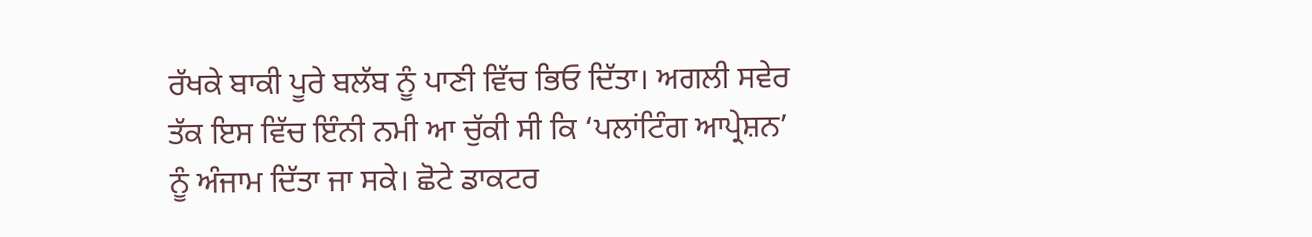ਰੱਖਕੇ ਬਾਕੀ ਪੂਰੇ ਬਲੱਬ ਨੂੰ ਪਾਣੀ ਵਿੱਚ ਭਿਓ ਦਿੱਤਾ। ਅਗਲੀ ਸਵੇਰ ਤੱਕ ਇਸ ਵਿੱਚ ਇੰਨੀ ਨਮੀ ਆ ਚੁੱਕੀ ਸੀ ਕਿ ‘ਪਲਾਂਟਿੰਗ ਆਪ੍ਰੇਸ਼ਨ’ ਨੂੰ ਅੰਜਾਮ ਦਿੱਤਾ ਜਾ ਸਕੇ। ਛੋਟੇ ਡਾਕਟਰ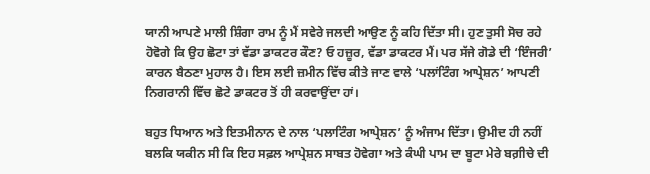ਯਾਨੀ ਆਪਣੇ ਮਾਲੀ ਸ਼ਿੰਗਾ ਰਾਮ ਨੂੰ ਮੈਂ ਸਵੇਰੇ ਜਲਦੀ ਆਉਣ ਨੂੰ ਕਹਿ ਦਿੱਤਾ ਸੀ। ਹੁਣ ਤੁਸੀ ਸੋਚ ਰਹੇ ਹੋਵੋਗੇ ਕਿ ਉਹ ਛੋਟਾ ਤਾਂ ਵੱਡਾ ਡਾਕਟਰ ਕੌਣ? ਓ ਹਜ਼ੂਰ, ਵੱਡਾ ਡਾਕਟਰ ਮੈਂ। ਪਰ ਸੱਜੇ ਗੋਡੇ ਦੀ ‘ਇੰਜਰੀ’ ਕਾਰਨ ਬੈਠਣਾ ਮੁਹਾਲ ਹੈ। ਇਸ ਲਈ ਜ਼ਮੀਨ ਵਿੱਚ ਕੀਤੇ ਜਾਣ ਵਾਲੇ ‘ਪਲਾਂਟਿੰਗ ਆਪ੍ਰੇਸ਼ਨ’ ਆਪਣੀ ਨਿਗਰਾਨੀ ਵਿੱਚ ਛੋਟੇ ਡਾਕਟਰ ਤੋਂ ਹੀ ਕਰਵਾਉਂਦਾ ਹਾਂ।

ਬਹੁਤ ਧਿਆਨ ਅਤੇ ਇਤਮੀਨਾਨ ਦੇ ਨਾਲ ‘ਪਲਾਟਿੰਗ ਆਪ੍ਰੇਸ਼ਨ’ ਨੂੰ ਅੰਜਾਮ ਦਿੱਤਾ। ਉਮੀਦ ਹੀ ਨਹੀਂ ਬਲਕਿ ਯਕੀਨ ਸੀ ਕਿ ਇਹ ਸਫ਼ਲ ਆਪ੍ਰੇਸ਼ਨ ਸਾਬਤ ਹੋਵੇਗਾ ਅਤੇ ਕੰਘੀ ਪਾਮ ਦਾ ਬੂਟਾ ਮੇਰੇ ਬਗ਼ੀਚੇ ਦੀ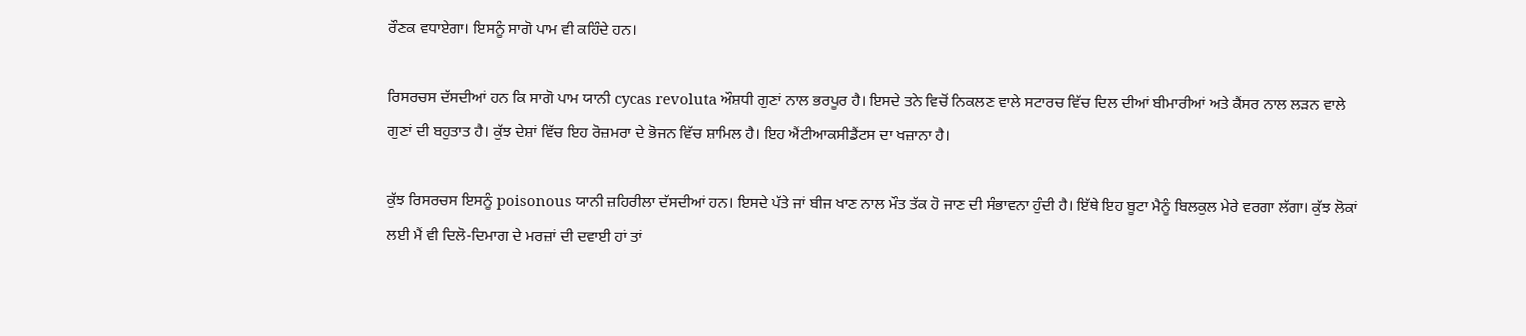ਰੌਣਕ ਵਧਾਏਗਾ। ਇਸਨੂੰ ਸਾਗੋ ਪਾਮ ਵੀ ਕਹਿੰਦੇ ਹਨ।

ਰਿਸਰਚਸ ਦੱਸਦੀਆਂ ਹਨ ਕਿ ਸਾਗੋ ਪਾਮ ਯਾਨੀ cycas revoluta ਔਸ਼ਧੀ ਗੁਣਾਂ ਨਾਲ ਭਰਪੂਰ ਹੈ। ਇਸਦੇ ਤਨੇ ਵਿਚੋਂ ਨਿਕਲਣ ਵਾਲੇ ਸਟਾਰਚ ਵਿੱਚ ਦਿਲ ਦੀਆਂ ਬੀਮਾਰੀਆਂ ਅਤੇ ਕੈਂਸਰ ਨਾਲ ਲੜਨ ਵਾਲੇ ਗੁਣਾਂ ਦੀ ਬਹੁਤਾਤ ਹੈ। ਕੁੱਝ ਦੇਸ਼ਾਂ ਵਿੱਚ ਇਹ ਰੋਜ਼ਮਰਾ ਦੇ ਭੋਜਨ ਵਿੱਚ ਸ਼ਾਮਿਲ ਹੈ। ਇਹ ਐਂਟੀਆਕਸੀਡੈਂਟਸ ਦਾ ਖਜ਼ਾਨਾ ਹੈ।

ਕੁੱਝ ਰਿਸਰਚਸ ਇਸਨੂੰ poisonous ਯਾਨੀ ਜ਼ਹਿਰੀਲਾ ਦੱਸਦੀਆਂ ਹਨ। ਇਸਦੇ ਪੱਤੇ ਜਾਂ ਬੀਜ ਖਾਣ ਨਾਲ ਮੌਤ ਤੱਕ ਹੋ ਜਾਣ ਦੀ ਸੰਭਾਵਨਾ ਹੁੰਦੀ ਹੈ। ਇੱਥੇ ਇਹ ਬੂਟਾ ਮੈਨੂੰ ਬਿਲਕੁਲ ਮੇਰੇ ਵਰਗਾ ਲੱਗਾ। ਕੁੱਝ ਲੋਕਾਂ ਲਈ ਮੈਂ ਵੀ ਦਿਲੋ-ਦਿਮਾਗ ਦੇ ਮਰਜ਼ਾਂ ਦੀ ਦਵਾਈ ਹਾਂ ਤਾਂ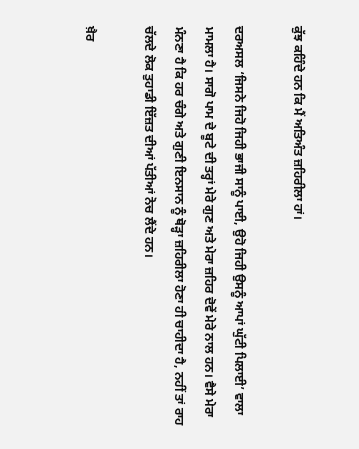ਕੁੱਝ ਕਹਿੰਦੇ ਹਨ ਕਿ ਮੈਂ ਅਤਿਅੰਤ ਜ਼ਹਿਰੀਲਾ ਹਾਂ।

ਦਰਅਸਲ ‘ਜਿਸਨੇ ਜਿਹੋ ਜਿਹੀ ਭਾਜੀ ਸਾਨੂੰ ਪਾਈ, ਉਹੋ ਜਿਹੀ ਉਸਨੂੰ ਆਪਾਂ ਘੁੱਟੀ ਪਿਲਾਈ’ ਵਾਲਾ ਮਾਮਲਾ ਹੈ। ਸਾਗੋ ਪਾਮ ਦੇ ਬੂਟੇ ਦੀ ਤਰ੍ਹਾਂ ਮੇਰੇ ਗੁਣ ਅਤੇ ਮੇਰਾ ਜ਼ਹਿਰ ਦੋਵੇਂ ਮੇਰੇ ਨਾਲ ਹਨ। ਵੈਸੇ ਮੇਰਾ ਮੰਨਣਾ ਹੈ ਕਿ ਹਰ ਚੰਗੇ ਅਤੇ ਗੁਣੀ ਇਨਸਾਨ ਨੂੰ ਥੋੜ੍ਹਾ ਜ਼ਹਿਰੀਲਾ ਹੋਣਾ ਹੀ ਚਾਹੀਦਾ ਹੈ, ਨਹੀਂ ਤਾਂ ਰਾਹ ਚੱਲਦੇ ਲੋਕ ਤੁਹਾਡੀ ਇੱਜ਼ਤ ਦੀਆਂ ਪੱਤੀਆਂ ਨੋਚ ਲੈਂਦੇ ਹਨ।

ਖ਼ੈਰ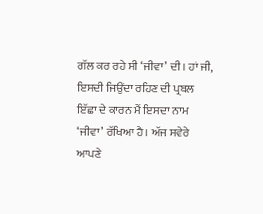ਗੱਲ ਕਰ ਰਹੇ ਸੀ ‘ਜੀਵਾ’ ਦੀ। ਹਾਂ ਜੀ, ਇਸਦੀ ਜਿਉਂਦਾ ਰਹਿਣ ਦੀ ਪ੍ਰਬਲ ਇੱਛਾ ਦੇ ਕਾਰਨ ਮੈਂ ਇਸਦਾ ਨਾਮ ‘ਜੀਵਾ’ ਰੱਖਿਆ ਹੈ। ਅੱਜ ਸਵੇਰੇ ਆਪਣੇ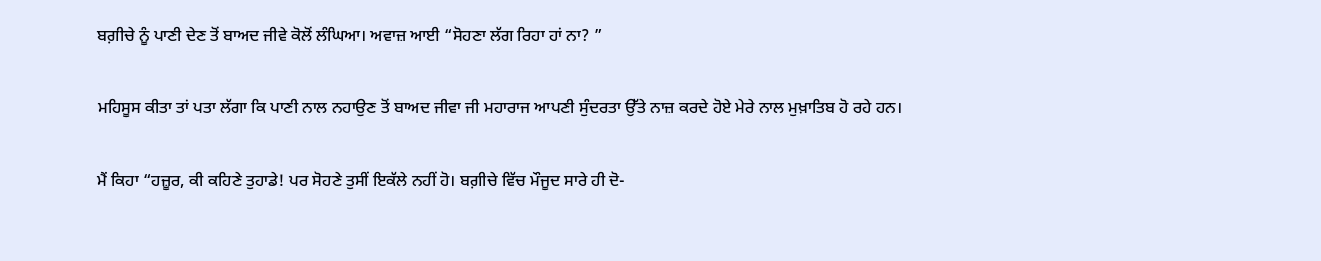ਬਗ਼ੀਚੇ ਨੂੰ ਪਾਣੀ ਦੇਣ ਤੋਂ ਬਾਅਦ ਜੀਵੇ ਕੋਲੋਂ ਲੰਘਿਆ। ਅਵਾਜ਼ ਆਈ “ਸੋਹਣਾ ਲੱਗ ਰਿਹਾ ਹਾਂ ਨਾ? ”

ਮਹਿਸੂਸ ਕੀਤਾ ਤਾਂ ਪਤਾ ਲੱਗਾ ਕਿ ਪਾਣੀ ਨਾਲ ਨਹਾਉਣ ਤੋਂ ਬਾਅਦ ਜੀਵਾ ਜੀ ਮਹਾਰਾਜ ਆਪਣੀ ਸੁੰਦਰਤਾ ਉੱਤੇ ਨਾਜ਼ ਕਰਦੇ ਹੋਏ ਮੇਰੇ ਨਾਲ ਮੁਖ਼ਾਤਿਬ ਹੋ ਰਹੇ ਹਨ।

ਮੈਂ ਕਿਹਾ “ਹਜ਼ੂਰ, ਕੀ ਕਹਿਣੇ ਤੁਹਾਡੇ! ਪਰ ਸੋਹਣੇ ਤੁਸੀਂ ਇਕੱਲੇ ਨਹੀਂ ਹੋ। ਬਗ਼ੀਚੇ ਵਿੱਚ ਮੌਜੂਦ ਸਾਰੇ ਹੀ ਦੋ-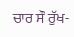ਚਾਰ ਸੌ ਰੁੱਖ-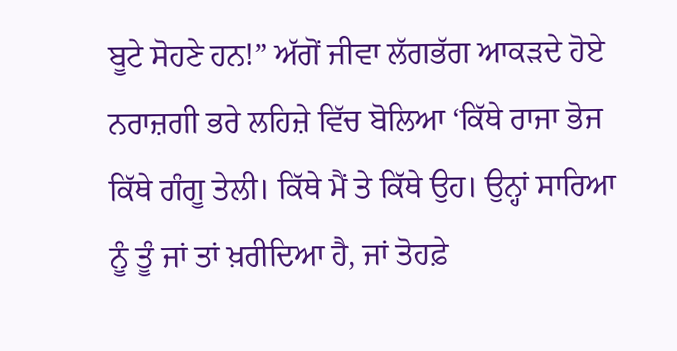ਬੂਟੇ ਸੋਹਣੇ ਹਨ!” ਅੱਗੋਂ ਜੀਵਾ ਲੱਗਭੱਗ ਆਕੜਦੇ ਹੋਏ ਨਰਾਜ਼ਗੀ ਭਰੇ ਲਹਿਜ਼ੇ ਵਿੱਚ ਬੋਲਿਆ ‘ਕਿੱਥੇ ਰਾਜਾ ਭੋਜ ਕਿੱਥੇ ਗੰਗੂ ਤੇਲੀ। ਕਿੱਥੇ ਮੈਂ ਤੇ ਕਿੱਥੇ ਉਹ। ਉਨ੍ਹਾਂ ਸਾਰਿਆ ਨੂੰ ਤੂੰ ਜਾਂ ਤਾਂ ਖ਼ਰੀਦਿਆ ਹੈ, ਜਾਂ ਤੋਹਫ਼ੇ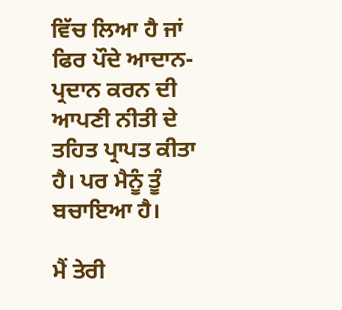ਵਿੱਚ ਲਿਆ ਹੈ ਜਾਂ ਫਿਰ ਪੌਦੇ ਆਦਾਨ-ਪ੍ਰਦਾਨ ਕਰਨ ਦੀ ਆਪਣੀ ਨੀਤੀ ਦੇ ਤਹਿਤ ਪ੍ਰਾਪਤ ਕੀਤਾ ਹੈ। ਪਰ ਮੈਨੂੰ ਤੂੰ ਬਚਾਇਆ ਹੈ।

ਮੈਂ ਤੇਰੀ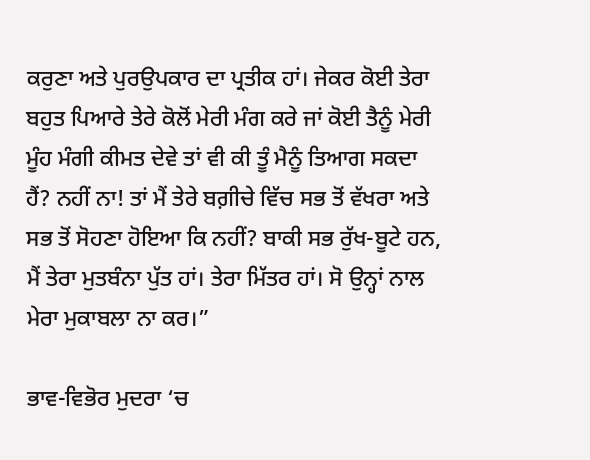ਕਰੁਣਾ ਅਤੇ ਪੁਰਉਪਕਾਰ ਦਾ ਪ੍ਰਤੀਕ ਹਾਂ। ਜੇਕਰ ਕੋਈ ਤੇਰਾ ਬਹੁਤ ਪਿਆਰੇ ਤੇਰੇ ਕੋਲੋਂ ਮੇਰੀ ਮੰਗ ਕਰੇ ਜਾਂ ਕੋਈ ਤੈਨੂੰ ਮੇਰੀ ਮੂੰਹ ਮੰਗੀ ਕੀਮਤ ਦੇਵੇ ਤਾਂ ਵੀ ਕੀ ਤੂੰ ਮੈਨੂੰ ਤਿਆਗ ਸਕਦਾ ਹੈਂ? ਨਹੀਂ ਨਾ! ਤਾਂ ਮੈਂ ਤੇਰੇ ਬਗ਼ੀਚੇ ਵਿੱਚ ਸਭ ਤੋਂ ਵੱਖਰਾ ਅਤੇ ਸਭ ਤੋਂ ਸੋਹਣਾ ਹੋਇਆ ਕਿ ਨਹੀਂ? ਬਾਕੀ ਸਭ ਰੁੱਖ-ਬੂਟੇ ਹਨ, ਮੈਂ ਤੇਰਾ ਮੁਤਬੰਨਾ ਪੁੱਤ ਹਾਂ। ਤੇਰਾ ਮਿੱਤਰ ਹਾਂ। ਸੋ ਉਨ੍ਹਾਂ ਨਾਲ ਮੇਰਾ ਮੁਕਾਬਲਾ ਨਾ ਕਰ।”

ਭਾਵ-ਵਿਭੋਰ ਮੁਦਰਾ ‘ਚ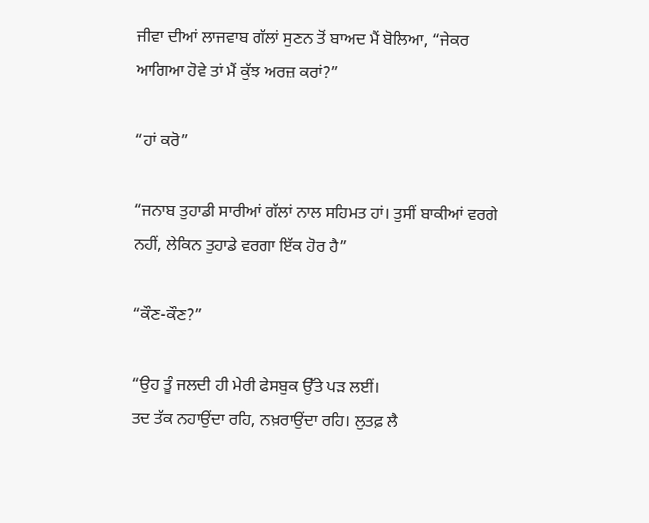ਜੀਵਾ ਦੀਆਂ ਲਾਜਵਾਬ ਗੱਲਾਂ ਸੁਣਨ ਤੋਂ ਬਾਅਦ ਮੈਂ ਬੋਲਿਆ, “ਜੇਕਰ ਆਗਿਆ ਹੋਵੇ ਤਾਂ ਮੈਂ ਕੁੱਝ ਅਰਜ਼ ਕਰਾਂ?”

“ਹਾਂ ਕਰੋ”

“ਜਨਾਬ ਤੁਹਾਡੀ ਸਾਰੀਆਂ ਗੱਲਾਂ ਨਾਲ ਸਹਿਮਤ ਹਾਂ। ਤੁਸੀਂ ਬਾਕੀਆਂ ਵਰਗੇ ਨਹੀਂ, ਲੇਕਿਨ ਤੁਹਾਡੇ ਵਰਗਾ ਇੱਕ ਹੋਰ ਹੈ”

“ਕੌਣ-ਕੌਣ?”

“ਉਹ ਤੂੰ ਜਲਦੀ ਹੀ ਮੇਰੀ ਫੇਸਬੁਕ ਉੱਤੇ ਪੜ ਲਈਂ।
ਤਦ ਤੱਕ ਨਹਾਉਂਦਾ ਰਹਿ, ਨਖ਼ਰਾਉਂਦਾ ਰਹਿ। ਲੁਤਫ਼ ਲੈ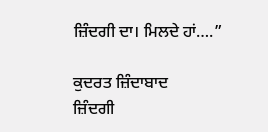ਜ਼ਿੰਦਗੀ ਦਾ। ਮਿਲਦੇ ਹਾਂ….”

ਕੁਦਰਤ ਜ਼ਿੰਦਾਬਾਦ
ਜ਼ਿੰਦਗੀ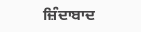ਜ਼ਿੰਦਾਬਾਦ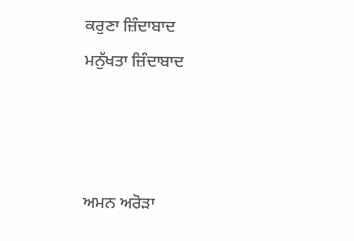ਕਰੁਣਾ ਜ਼ਿੰਦਾਬਾਦ
ਮਨੁੱਖਤਾ ਜ਼ਿੰਦਾਬਾਦ



ਅਮਨ ਅਰੋੜਾ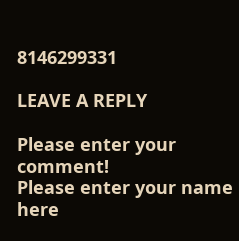8146299331

LEAVE A REPLY

Please enter your comment!
Please enter your name here